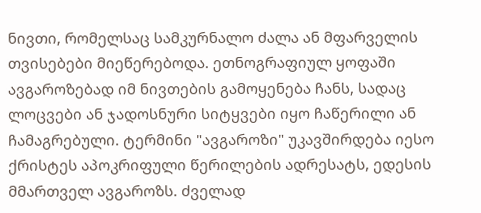ნივთი, რომელსაც სამკურნალო ძალა ან მფარველის თვისებები მიეწერებოდა. ეთნოგრაფიულ ყოფაში ავგაროზებად იმ ნივთების გამოყენება ჩანს, სადაც ლოცვები ან ჯადოსნური სიტყვები იყო ჩაწერილი ან ჩამაგრებული. ტერმინი "ავგაროზი" უკავშირდება იესო ქრისტეს აპოკრიფული წერილების ადრესატს, ედესის მმართველ ავგაროზს. ძველად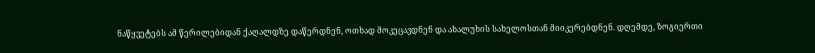ნაწყვეტებს ამ წერილებიდან ქაღალდზე დაწერდნენ, ოთხად მოკეცავდნენ და ახალუხის სახელოსთან მიიკერებდნენ. დღემდე, ზოგიერთი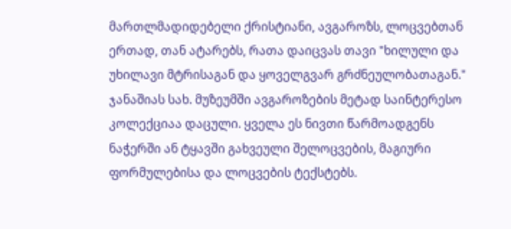მართლმადიდებელი ქრისტიანი, ავგაროზს, ლოცვებთან ერთად, თან ატარებს, რათა დაიცვას თავი "ხილული და უხილავი მტრისაგან და ყოველგვარ გრძნეულობათაგან." ჯანაშიას სახ. მუზეუმში ავგაროზების მეტად საინტერესო კოლექციაა დაცული. ყველა ეს ნივთი წარმოადგენს ნაჭერში ან ტყავში გახვეული შელოცვების, მაგიური ფორმულებისა და ლოცვების ტექსტებს.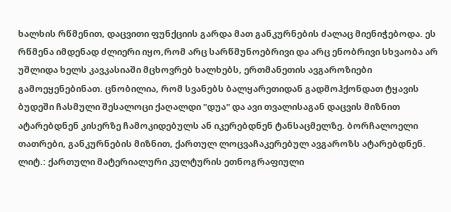ხალხის რწმენით, დაცვითი ფუნქციის გარდა მათ განკურნების ძალაც მიენიჭებოდა. ეს რწმენა იმდენად ძლიერი იყო,რომ არც სარწმუნოებრივი და არც ენობრივი სხვაობა არ უშლიდა ხელს კავკასიაში მცხოვრებ ხალხებს, ერთმანეთის ავგაროზიები გამოეყენებინათ. ცნობილია, რომ სვანებს ბალყარეთიდან გადმოჰქონდათ ტყავის ბუდეში ჩასმული შესალოცი ქაღალდი "დუა" და ავი თვალისაგან დაცვის მიზნით ატარებდნენ კისერზე ჩამოკიდებულს ან იკერებდნენ ტანსაცმელზე. ბორჩალოელი თათრები, განკურნების მიზნით, ქართულ ლოცვაჩაკერებულ ავგაროზს ატარებდნენ.
ლიტ.: ქართული მატერიალური კულტურის ეთნოგრაფიული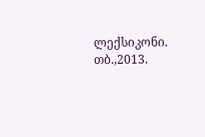ლექსიკონი. თბ.,2013.